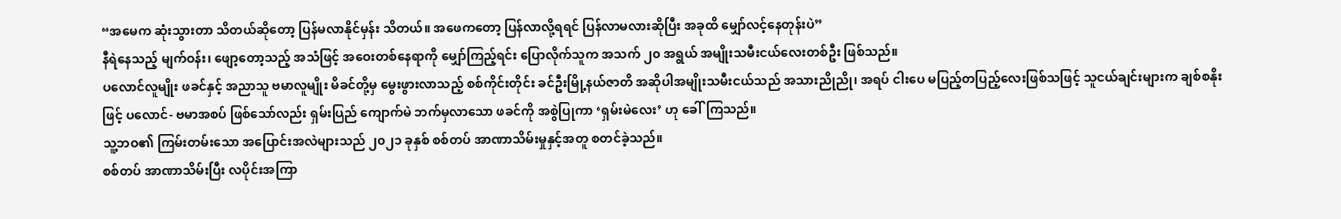“အမေက ဆုံးသွားတာ သိတယ်ဆိုတော့ ပြန်မလာနိုင်မှန်း သိတယ်။ အဖေကတော့ ပြန်လာလို့ရရင် ပြန်လာမလားဆိုပြီး အခုထိ မျှော်လင့်နေတုန်းပဲ”
နီရဲနေသည့် မျက်ဝန်း၊ ဖျော့တော့သည့် အသံဖြင့် အဝေးတစ်နေရာကို မျှော်ကြည့်ရင်း ပြောလိုက်သူက အသက် ၂၀ အရွယ် အမျိုးသမီးငယ်လေးတစ်ဦး ဖြစ်သည်။
ပလောင်လူမျိုး ဖခင်နှင့် အညာသူ ဗမာလူမျိုး မိခင်တို့မှ မွေးဖွားလာသည့် စစ်ကိုင်းတိုင်း ခင်ဦးမြို့နယ်ဇာတိ အဆိုပါအမျိုးသမီးငယ်သည် အသားညိုညို၊ အရပ် ငါးပေ မပြည့်တပြည့်လေးဖြစ်သဖြင့် သူငယ်ချင်းများက ချစ်စနိုးဖြင့် ပလောင်- ဗမာအစပ် ဖြစ်သော်လည်း ရှမ်းပြည် ကျောက်မဲ ဘက်မှလာသော ဖခင်ကို အစွဲပြုကာ ‘ရှမ်းမဲလေး’ ဟု ခေါ်ကြသည်။
သူ့ဘဝ၏ ကြမ်းတမ်းသော အပြောင်းအလဲများသည် ၂၀၂၁ ခုနှစ် စစ်တပ် အာဏာသိမ်းမှုနှင့်အတူ စတင်ခဲ့သည်။
စစ်တပ် အာဏာသိမ်းပြီး လပိုင်းအကြာ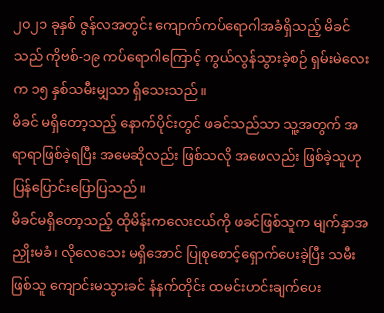၂၀၂၁ ခုနှစ် ဇွန်လအတွင်း ကျောက်ကပ်ရောဂါအခံရှိသည့် မိခင်သည် ကိုဗစ်-၁၉ ကပ်ရောဂါကြောင့် ကွယ်လွန်သွားခဲ့စဉ် ရှမ်းမဲလေးက ၁၅ နှစ်သမီးမျှသာ ရှိသေးသည်။
မိခင် မရှိတော့သည့် နောက်ပိုင်းတွင် ဖခင်သည်သာ သူ့အတွက် အရာရာဖြစ်ခဲ့ရပြီး အမေဆိုလည်း ဖြစ်သလို အဖေလည်း ဖြစ်ခဲ့သူဟု ပြန်ပြောင်းပြောပြသည်။
မိခင်မရှိတော့သည့် ထိုမိန်းကလေးငယ်ကို ဖခင်ဖြစ်သူက မျက်နှာအညှိုးမခံ၊ လိုလေသေး မရှိအောင် ပြုစုစောင့်ရှောက်ပေးခဲ့ပြီး သမီးဖြစ်သူ ကျောင်းမသွားခင် နံနက်တိုင်း ထမင်းဟင်းချက်ပေး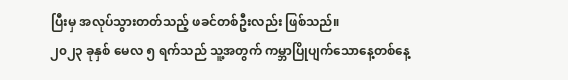ပြီးမှ အလုပ်သွားတတ်သည့် ဖခင်တစ်ဦးလည်း ဖြစ်သည်။
၂၀၂၃ ခုနှစ် မေလ ၅ ရက်သည် သူ့အတွက် ကမ္ဘာပြိုပျက်သောနေ့တစ်နေ့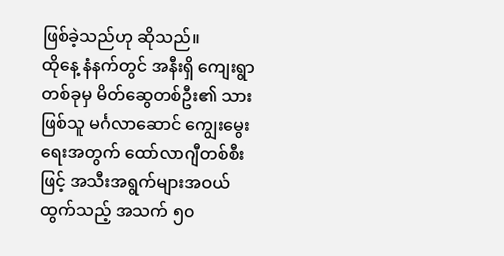ဖြစ်ခဲ့သည်ဟု ဆိုသည်။
ထိုနေ့ နံနက်တွင် အနီးရှိ ကျေးရွာတစ်ခုမှ မိတ်ဆွေတစ်ဦး၏ သားဖြစ်သူ မင်္ဂလာဆောင် ကျွေးမွေးရေးအတွက် ထော်လာဂျီတစ်စီးဖြင့် အသီးအရွက်များအဝယ်ထွက်သည့် အသက် ၅၀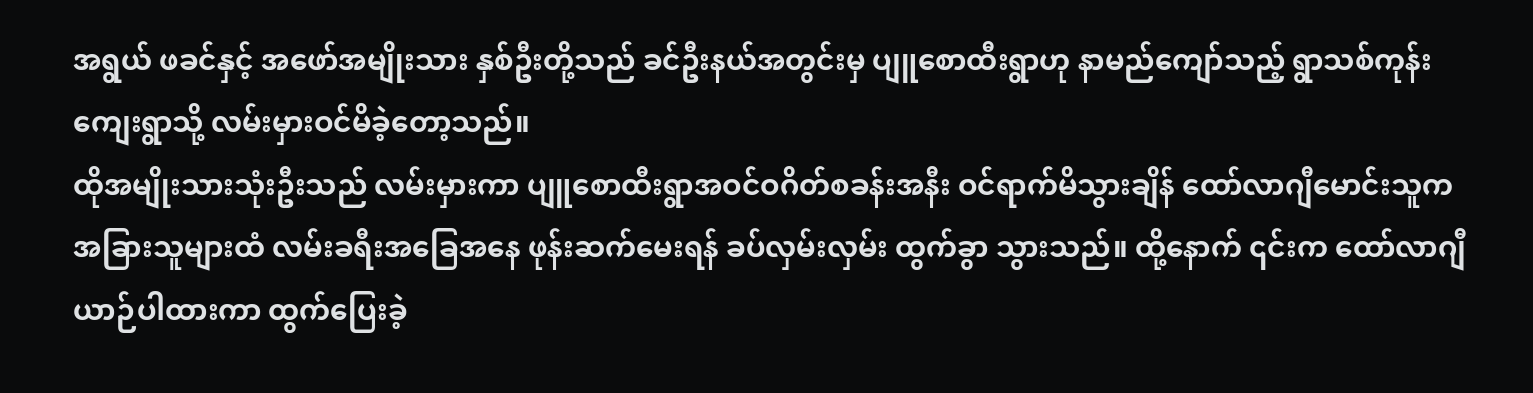အရွယ် ဖခင်နှင့် အဖော်အမျိုးသား နှစ်ဦးတို့သည် ခင်ဦးနယ်အတွင်းမှ ပျူစောထီးရွာဟု နာမည်ကျော်သည့် ရွာသစ်ကုန်းကျေးရွာသို့ လမ်းမှားဝင်မိခဲ့တော့သည်။
ထိုအမျိုးသားသုံးဦးသည် လမ်းမှားကာ ပျူစောထီးရွာအဝင်ဝဂိတ်စခန်းအနီး ဝင်ရာက်မိသွားချိန် ထော်လာဂျီမောင်းသူက အခြားသူများထံ လမ်းခရီးအခြေအနေ ဖုန်းဆက်မေးရန် ခပ်လှမ်းလှမ်း ထွက်ခွာ သွားသည်။ ထို့နောက် ၎င်းက ထော်လာဂျီယာဉ်ပါထားကာ ထွက်ပြေးခဲ့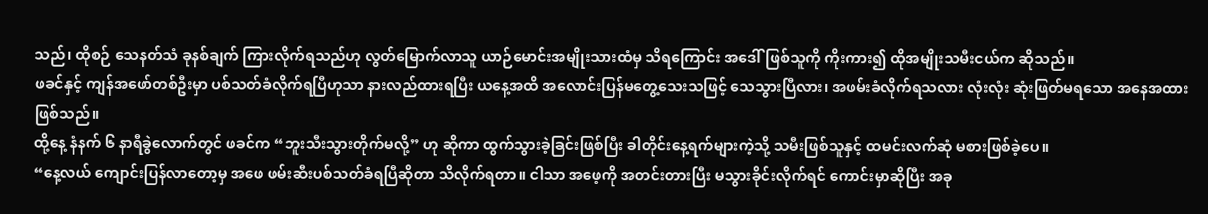သည်၊ ထိုစဉ် သေနတ်သံ ခုနစ်ချက် ကြားလိုက်ရသည်ဟု လွတ်မြောက်လာသူ ယာဉ်မောင်းအမျိုးသားထံမှ သိရကြောင်း အဒေါ်ဖြစ်သူကို ကိုးကား၍ ထိုအမျိုးသမီးငယ်က ဆိုသည်။
ဖခင်နှင့် ကျန်အဖော်တစ်ဦးမှာ ပစ်သတ်ခံလိုက်ရပြီဟုသာ နားလည်ထားရပြီး ယနေ့အထိ အလောင်းပြန်မတွေ့သေးသဖြင့် သေသွားပြီလား၊ အဖမ်းခံလိုက်ရသလား လုံးလုံး ဆုံးဖြတ်မရသော အနေအထားဖြစ်သည်။
ထို့နေ့ နံနက် ၆ နာရီခွဲလောက်တွင် ဖခင်က “ဘူးသီးသွားတိုက်မလို့” ဟု ဆိုကာ ထွက်သွားခဲ့ခြင်းဖြစ်ပြီး ခါတိုင်းနေ့ရက်များကဲ့သို့ သမီးဖြစ်သူနှင့် ထမင်းလက်ဆုံ မစားဖြစ်ခဲ့ပေ။
“နေ့လယ် ကျောင်းပြန်လာတော့မှ အဖေ ဖမ်းဆီးပစ်သတ်ခံရပြီဆိုတာ သိလိုက်ရတာ။ ငါသာ အဖေ့ကို အတင်းတားပြီး မသွားခိုင်းလိုက်ရင် ကောင်းမှာဆိုပြီး အခု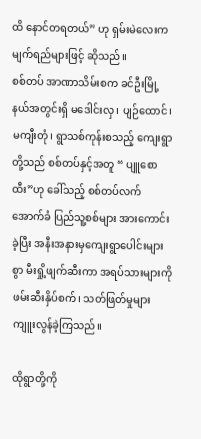ထိ နောင်တရတယ်” ဟု ရှမ်းမဲလေးက မျက်ရည်များဖြင့် ဆိုသည်။
စစ်တပ် အာဏာသိမ်းစက ခင်ဦးမြို့နယ်အတွင်းရှိ မဒေါင်းလှ၊ ပျဉ်ထောင်၊ မကျီးတုံ၊ ရွာသစ်ကုန်းစသည့် ကျေးရွာတို့သည် စစ်တပ်နှင့်အတူ “ ပျူစောထီး”ဟု ခေါ်သည့် စစ်တပ်လက်အောက်ခံ ပြည်သူ့စစ်များ အားကောင်းခဲ့ပြီး အနီးအနားမှကျေးရွာပေါင်းများစွာ မီးရှို့ဖျက်ဆီးကာ အရပ်သားများကို ဖမ်းဆီးနှိပ်စက်၊ သတ်ဖြတ်မှုများ ကျူးလွန်ခဲ့ကြသည်။

ထိုရွာတို့ကို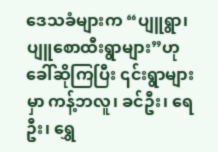ဒေသခံများက “ပျူရွာ၊ ပျူစောထီးရွာများ”ဟု ခေါ်ဆိုကြပြီး ၎င်းရွာများမှာ ကန့်ဘလူ၊ ခင်ဦး၊ ရေဦး၊ ရွှေ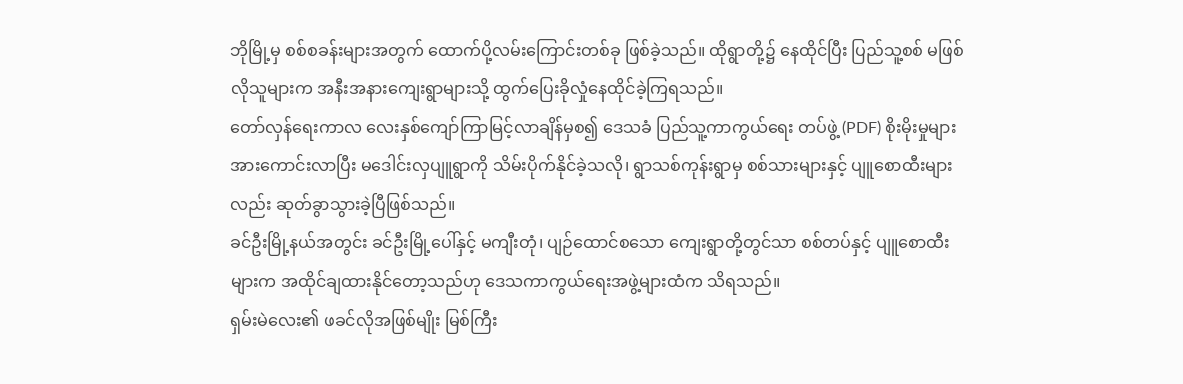ဘိုမြို့မှ စစ်စခန်းများအတွက် ထောက်ပို့လမ်းကြောင်းတစ်ခု ဖြစ်ခဲ့သည်။ ထိုရွာတို့၌ နေထိုင်ပြီး ပြည်သူ့စစ် မဖြစ်လိုသူများက အနီးအနားကျေးရွာများသို့ ထွက်ပြေးခိုလှုံနေထိုင်ခဲ့ကြရသည်။
တော်လှန်ရေးကာလ လေးနှစ်ကျော်ကြာမြင့်လာချိန်မှစ၍ ဒေသခံ ပြည်သူ့ကာကွယ်ရေး တပ်ဖွဲ့ (PDF) စိုးမိုးမှုများ အားကောင်းလာပြီး မဒေါင်းလှပျူရွာကို သိမ်းပိုက်နိုင်ခဲ့သလို၊ ရွာသစ်ကုန်းရွာမှ စစ်သားများနှင့် ပျူစောထီးများလည်း ဆုတ်ခွာသွားခဲ့ပြီဖြစ်သည်။
ခင်ဦးမြို့နယ်အတွင်း ခင်ဦးမြို့ပေါ်နှင့် မကျီးတုံ၊ ပျဉ်ထောင်စသော ကျေးရွာတို့တွင်သာ စစ်တပ်နှင့် ပျူစောထီးများက အထိုင်ချထားနိုင်တော့သည်ဟု ဒေသကာကွယ်ရေးအဖွဲ့များထံက သိရသည်။
ရှမ်းမဲလေး၏ ဖခင်လိုအဖြစ်မျိုး မြစ်ကြီး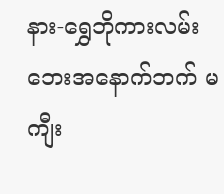နား-ရွှေဘိုကားလမ်းဘေးအနောက်ဘက် မကျီး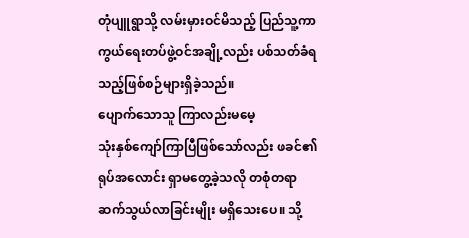တုံပျူရွာသို့ လမ်းမှားဝင်မိသည့် ပြည်သူ့ကာကွယ်ရေးတပ်ဖွဲ့ဝင်အချို့လည်း ပစ်သတ်ခံရသည့်ဖြစ်စဉ်များရှိခဲ့သည်။
ပျောက်သောသူ ကြာလည်းမမေ့
သုံးနှစ်ကျော်ကြာပြီဖြစ်သော်လည်း ဖခင်၏ရုပ်အလောင်း ရှာမတွေ့ခဲ့သလို တစုံတရာ ဆက်သွယ်လာခြင်းမျိုး မရှိသေးပေ။ သို့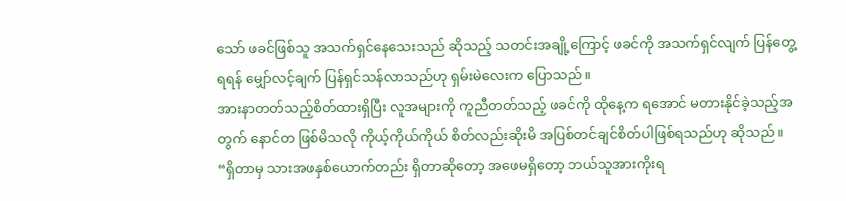သော် ဖခင်ဖြစ်သူ အသက်ရှင်နေသေးသည် ဆိုသည့် သတင်းအချို့ကြောင့် ဖခင်ကို အသက်ရှင်လျက် ပြန်တွေ့ရရန် မျှော်လင့်ချက် ပြန်ရှင်သန်လာသည်ဟု ရှမ်းမဲလေးက ပြောသည်။
အားနာတတ်သည့်စိတ်ထားရှိပြီး လူအများကို ကူညီတတ်သည့် ဖခင်ကို ထိုနေ့က ရအောင် မတားနိုင်ခဲ့သည့်အတွက် နောင်တ ဖြစ်မိသလို ကိုယ့်ကိုယ်ကိုယ် စိတ်လည်းဆိုးမိ အပြစ်တင်ချင်စိတ်ပါဖြစ်ရသည်ဟု ဆိုသည်။
“ရှိတာမှ သားအဖနှစ်ယောက်တည်း ရှိတာဆိုတော့ အဖေမရှိတော့ ဘယ်သူအားကိုးရ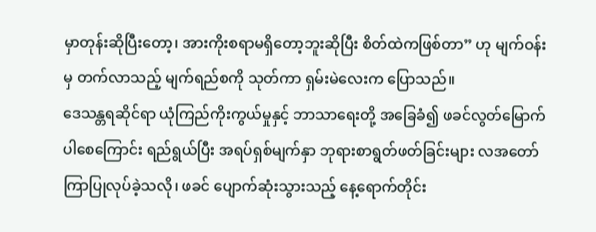မှာတုန်းဆိုပြီးတော့၊ အားကိုးစရာမရှိတော့ဘူးဆိုပြီး စိတ်ထဲကဖြစ်တာ” ဟု မျက်ဝန်းမှ တက်လာသည့် မျက်ရည်စကို သုတ်ကာ ရှမ်းမဲလေးက ပြောသည်။
ဒေသန္တရဆိုင်ရာ ယုံကြည်ကိုးကွယ်မှုနှင့် ဘာသာရေးတို့ အခြေခံ၍ ဖခင်လွတ်မြောက်ပါစေကြောင်း ရည်ရွယ်ပြီး အရပ်ရှစ်မျက်နှာ ဘုရားစာရွတ်ဖတ်ခြင်းများ လအတော်ကြာပြုလုပ်ခဲ့သလို၊ ဖခင် ပျောက်ဆုံးသွားသည့် နေ့ရောက်တိုင်း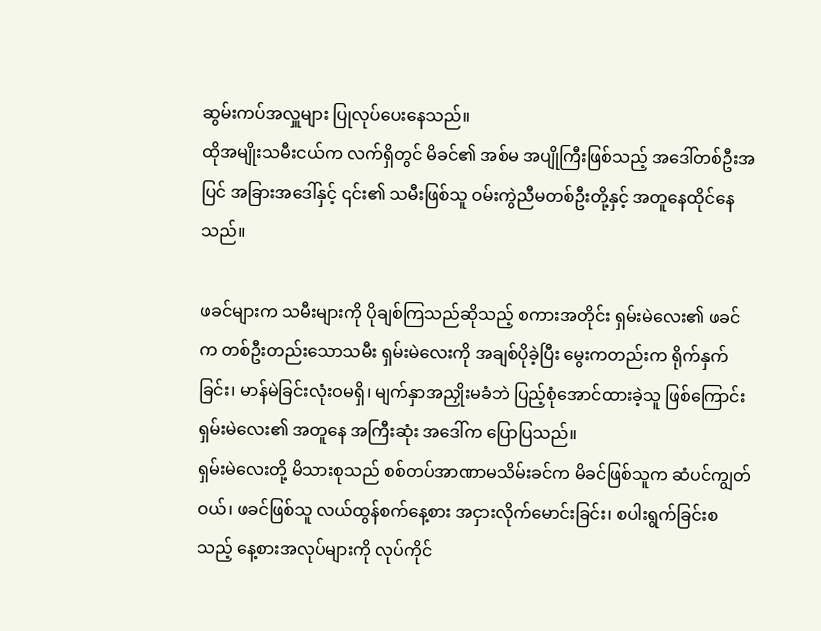ဆွမ်းကပ်အလှူများ ပြုလုပ်ပေးနေသည်။
ထိုအမျိုးသမီးငယ်က လက်ရှိတွင် မိခင်၏ အစ်မ အပျိုကြီးဖြစ်သည့် အဒေါ်တစ်ဦးအပြင် အခြားအဒေါ်နှင့် ၎င်း၏ သမီးဖြစ်သူ ဝမ်းကွဲညီမတစ်ဦးတို့နှင့် အတူနေထိုင်နေသည်။

ဖခင်များက သမီးများကို ပိုချစ်ကြသည်ဆိုသည့် စကားအတိုင်း ရှမ်းမဲလေး၏ ဖခင်က တစ်ဦးတည်းသောသမီး ရှမ်းမဲလေးကို အချစ်ပိုခဲ့ပြီး မွေးကတည်းက ရိုက်နှက်ခြင်း၊ မာန်မဲခြင်းလုံးဝမရှိ၊ မျက်နှာအညှိုးမခံဘဲ ပြည့်စုံအောင်ထားခဲ့သူ ဖြစ်ကြောင်း ရှမ်းမဲလေး၏ အတူနေ အကြီးဆုံး အဒေါ်က ပြောပြသည်။
ရှမ်းမဲလေးတို့ မိသားစုသည် စစ်တပ်အာဏာမသိမ်းခင်က မိခင်ဖြစ်သူက ဆံပင်ကျွတ်ဝယ်၊ ဖခင်ဖြစ်သူ လယ်ထွန်စက်နေ့စား အငှားလိုက်မောင်းခြင်း၊ စပါးရွက်ခြင်းစသည့် နေ့စားအလုပ်များကို လုပ်ကိုင်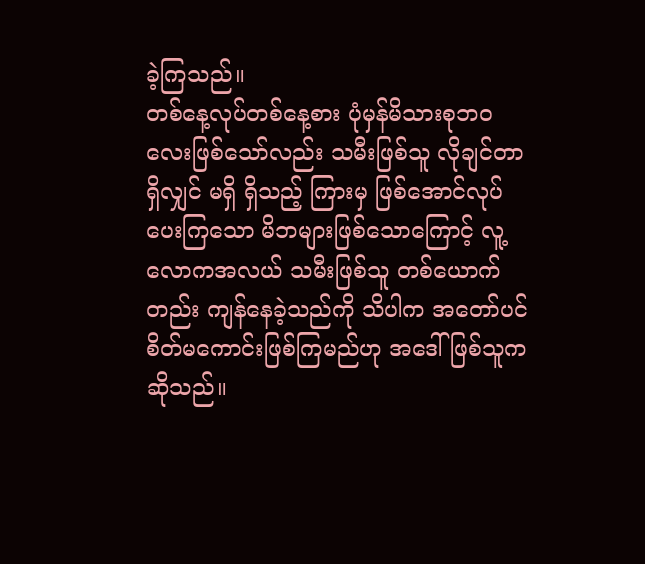ခဲ့ကြသည်။
တစ်နေ့လုပ်တစ်နေ့စား ပုံမှန်မိသားစုဘဝလေးဖြစ်သော်လည်း သမီးဖြစ်သူ လိုချင်တာရှိလျှင် မရှိ ရှိသည့် ကြားမှ ဖြစ်အောင်လုပ်ပေးကြသော မိဘများဖြစ်သောကြောင့် လူ့လောကအလယ် သမီးဖြစ်သူ တစ်ယောက်တည်း ကျန်နေခဲ့သည်ကို သိပါက အတော်ပင်စိတ်မကောင်းဖြစ်ကြမည်ဟု အဒေါ်ဖြစ်သူက ဆိုသည်။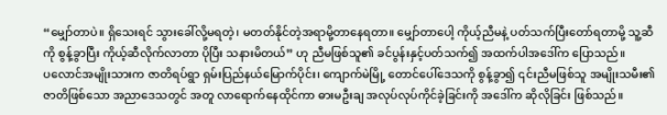“မျှော်တာပဲ။ ရှိသေးရင် သွားခေါ်လို့မရတဲ့၊ မတတ်နိုင်တဲ့အရာမို့တာနေရတာ။ မျှော်တာပေါ့ ကိုယ့်ညီမနဲ့ ပတ်သက်ပြီးတော်ရတာမို့ သူ့ဆီကို စွန့်ခွာပြီး ကိုယ့်ဆီလိုက်လာတာ ပိုပြီး သနားမိတယ်” ဟု ညီမဖြစ်သူ၏ ခင်ပွန်းနှင့်ပတ်သက်၍ အထက်ပါအဒေါ်က ပြောသည်။
ပလောင်အမျိုးသားက ဇာတိရပ်ရွာ ရှမ်းပြည်နယ်မြောက်ပိုင်း၊ ကျောက်မဲမြို့ တောင်ပေါ်ဒေသကို စွန့်ခွာ၍ ၎င်းညီမဖြစ်သူ အမျိုးသမီး၏ ဇာတိဖြစ်သော အညာဒေသတွင် အတူ လာရောက်နေထိုင်ကာ ဓားမဦးချ အလုပ်လုပ်ကိုင်ခဲ့ခြင်းကို အဒေါ်က ဆိုလိုခြင်း ဖြစ်သည်။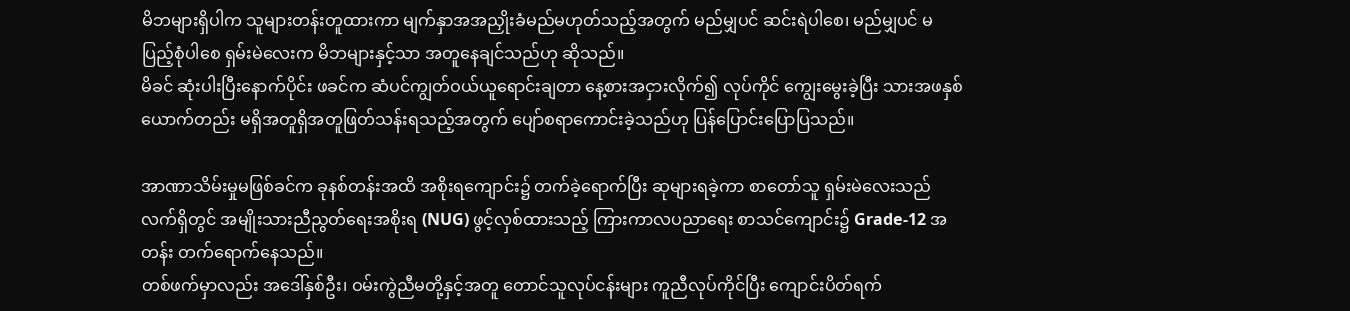မိဘများရှိပါက သူများတန်းတူထားကာ မျက်နှာအအညှိုးခံမည်မဟုတ်သည့်အတွက် မည်မျှပင် ဆင်းရဲပါစေ၊ မည်မျှပင် မပြည့်စုံပါစေ ရှမ်းမဲလေးက မိဘများနှင့်သာ အတူနေချင်သည်ဟု ဆိုသည်။
မိခင် ဆုံးပါးပြီးနောက်ပိုင်း ဖခင်က ဆံပင်ကျွတ်ဝယ်ယူရောင်းချတာ နေ့စားအငှားလိုက်၍ လုပ်ကိုင် ကျွေးမွေးခဲ့ပြီး သားအဖနှစ်ယောက်တည်း မရှိအတူရှိအတူဖြတ်သန်းရသည့်အတွက် ပျော်စရာကောင်းခဲ့သည်ဟု ပြန်ပြောင်းပြောပြသည်။

အာဏာသိမ်းမှုမဖြစ်ခင်က ခုနစ်တန်းအထိ အစိုးရကျောင်း၌ တက်ခဲ့ရောက်ပြီး ဆုများရခဲ့ကာ စာတော်သူ ရှမ်းမဲလေးသည် လက်ရှိတွင် အမျိုးသားညီညွတ်ရေးအစိုးရ (NUG) ဖွင့်လှစ်ထားသည့် ကြားကာလပညာရေး စာသင်ကျောင်း၌ Grade-12 အတန်း တက်ရောက်နေသည်။
တစ်ဖက်မှာလည်း အဒေါ်နှစ်ဦး၊ ဝမ်းကွဲညီမတို့နှင့်အတူ တောင်သူလုပ်ငန်းများ ကူညီလုပ်ကိုင်ပြီး ကျောင်းပိတ်ရက်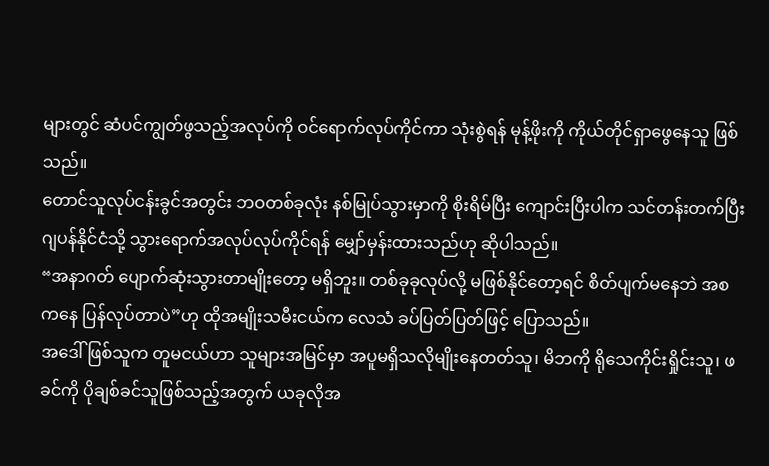များတွင် ဆံပင်ကျွတ်ဖွသည့်အလုပ်ကို ဝင်ရောက်လုပ်ကိုင်ကာ သုံးစွဲရန် မုန့်ဖိုးကို ကိုယ်တိုင်ရှာဖွေနေသူ ဖြစ်သည်။
တောင်သူလုပ်ငန်းခွင်အတွင်း ဘဝတစ်ခုလုံး နစ်မြုပ်သွားမှာကို စိုးရိမ်ပြီး ကျောင်းပြီးပါက သင်တန်းတက်ပြီး ဂျပန်နိုင်ငံသို့ သွားရောက်အလုပ်လုပ်ကိုင်ရန် မျှော်မှန်းထားသည်ဟု ဆိုပါသည်။
“အနာဂတ် ပျောက်ဆုံးသွားတာမျိုးတော့ မရှိဘူး။ တစ်ခုခုလုပ်လို့ မဖြစ်နိုင်တော့ရင် စိတ်ပျက်မနေဘဲ အစကနေ ပြန်လုပ်တာပဲ”ဟု ထိုအမျိုးသမီးငယ်က လေသံ ခပ်ပြတ်ပြတ်ဖြင့် ပြောသည်။
အဒေါ်ဖြစ်သူက တူမငယ်ဟာ သူများအမြင်မှာ အပူမရှိသလိုမျိုးနေတတ်သူ၊ မိဘကို ရိုသေကိုင်းရှိုင်းသူ၊ ဖခင်ကို ပိုချစ်ခင်သူဖြစ်သည့်အတွက် ယခုလိုအ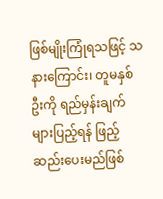ဖြစ်မျိုးကြုံရသဖြင့် သနားကြောင်း၊ တူမနှစ်ဦးကို ရည်မှန်းချက်များပြည့်ရန် ဖြည့်ဆည်းပေးမည်ဖြစ်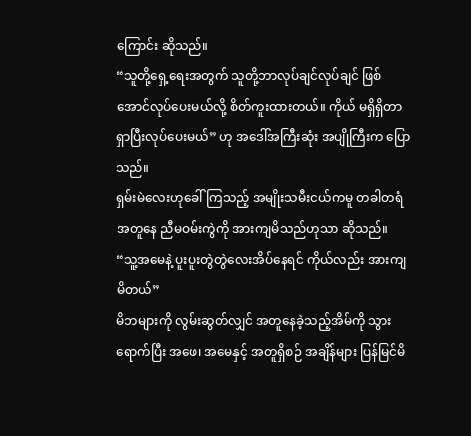ကြောင်း ဆိုသည်။
“သူတို့ရှေ့ရေးအတွက် သူတို့ဘာလုပ်ချင်လုပ်ချင် ဖြစ်အောင်လုပ်ပေးမယ်လို့ စိတ်ကူးထားတယ်။ ကိုယ် မရှိရှိတာ ရှာပြီးလုပ်ပေးမယ်” ဟု အဒေါ်အကြီးဆုံး အပျိုကြီးက ပြောသည်။
ရှမ်းမဲလေးဟုခေါ်ကြသည့် အမျိုးသမီးငယ်ကမူ တခါတရံ အတူနေ ညီမဝမ်းကွဲကို အားကျမိသည်ဟုသာ ဆိုသည်။
“သူ့အမေနဲ့ ပူးပူးတွဲတွဲလေးအိပ်နေရင် ကိုယ်လည်း အားကျမိတယ်”
မိဘများကို လွမ်းဆွတ်လျှင် အတူနေခဲ့သည့်အိမ်ကို သွားရောက်ပြီး အဖေ၊ အမေနှင့် အတူရှိစဉ် အချိန်များ ပြန်မြင်မိ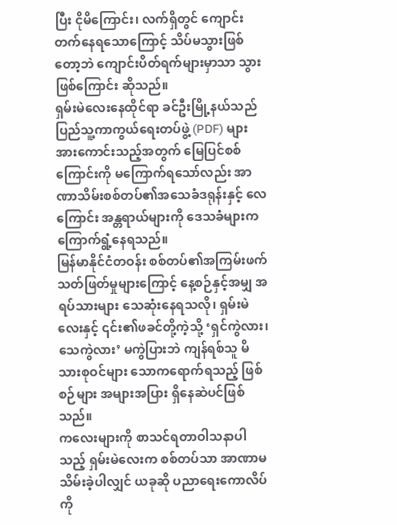ပြီး ငိုမိကြောင်း၊ လက်ရှိတွင် ကျောင်းတက်နေရသောကြောင့် သိပ်မသွားဖြစ်တော့ဘဲ ကျောင်းပိတ်ရက်များမှာသာ သွားဖြစ်ကြောင်း ဆိုသည်။
ရှမ်းမဲလေးနေထိုင်ရာ ခင်ဦးမြို့နယ်သည် ပြည်သူ့ကာကွယ်ရေးတပ်ဖွဲ့ (PDF) များ အားကောင်းသည့်အတွက် မြေပြင်စစ်ကြောင်းကို မကြောက်ရသော်လည်း အာဏာသိမ်းစစ်တပ်၏အသေခံဒရုန်းနှင့် လေကြောင်း အန္တရာယ်များကို ဒေသခံများက ကြောက်ရွံ့နေရသည်။
မြန်မာနိုင်ငံတဝန်း စစ်တပ်၏အကြမ်းဖက် သတ်ဖြတ်မှုများကြောင့် နေ့စဉ်နှင့်အမျှ အရပ်သားများ သေဆုံးနေရသလို၊ ရှမ်းမဲလေးနှင့် ၎င်း၏ဖခင်တို့ကဲ့သို့ ‘ရှင်ကွဲလား၊ သေကွဲလား’ မကွဲပြားဘဲ ကျန်ရစ်သူ မိသားစုဝင်များ သောကရောက်ရသည့် ဖြစ်စဉ်များ အများအပြား ရှိနေဆဲပင်ဖြစ်သည်။
ကလေးများကို စာသင်ရတာဝါသနာပါသည့် ရှမ်းမဲလေးက စစ်တပ်သာ အာဏာမသိမ်းခဲ့ပါလျှင် ယခုဆို ပညာရေးကောလိပ်ကို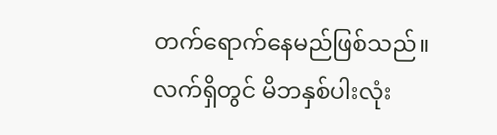တက်ရောက်နေမည်ဖြစ်သည်။
လက်ရှိတွင် မိဘနှစ်ပါးလုံး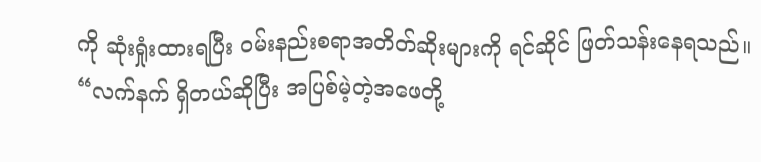ကို ဆုံးရှုံးထားရပြီး ဝမ်းနည်းစရာအတိတ်ဆိုးများကို ရင်ဆိုင် ဖြတ်သန်းနေရသည်။
“လက်နက် ရှိတယ်ဆိုပြီး အပြစ်မဲ့တဲ့အဖေတို့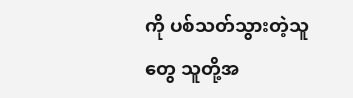ကို ပစ်သတ်သွားတဲ့သူတွေ သူတို့အ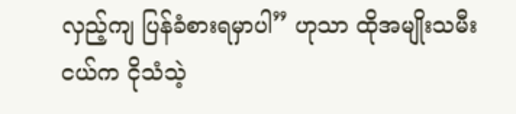လှည့်ကျ ပြန်ခံစားရမှာပါ” ဟုသာ ထိုအမျိုးသမီးငယ်က ငိုသံသဲ့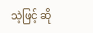သဲ့ဖြင့် ဆို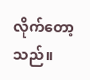လိုက်တော့သည်။